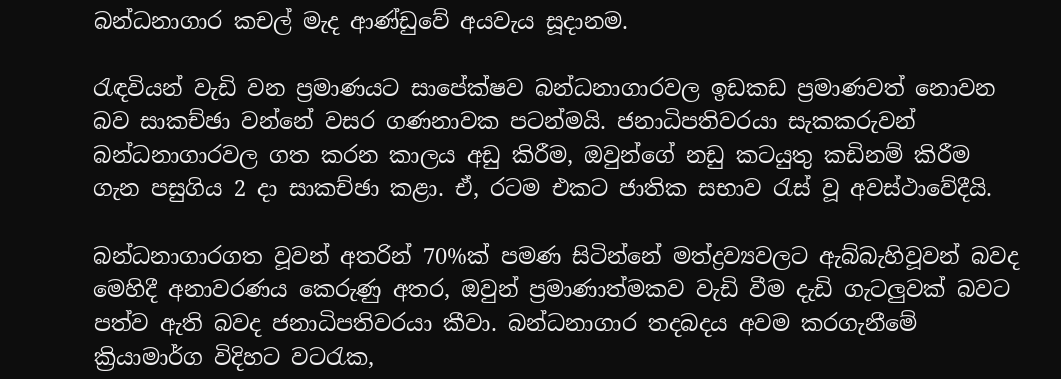බන්ධනාගාර කචල් මැද ආණ්ඩුවේ අයවැය සූදානම.

රැඳවියන් වැඩි වන ප්‍රමාණයට සාපේක්ෂව බන්ධනාගාරවල ඉඩකඩ ප්‍රමාණවත් නොවන බව සාකච්ඡා වන්නේ වසර ගණනාවක පටන්මයි. ජනාධිපතිවරයා සැකකරුවන් බන්ධනාගාරවල ගත කරන කාලය අඩු කිරීම, ඔවුන්ගේ නඩු කටයුතු කඩිනම් කිරීම ගැන පසුගිය 2 දා සාකච්ඡා කළා. ඒ, රටම එකට ජාතික සභාව රැස් වූ අවස්ථාවේදීයි.

බන්ධනාගාරගත වූවන් අතරින් 70%ක් පමණ සිටින්නේ මත්ද්‍රව්‍යවලට ඇබ්බැහිවූවන් බවද මෙහිදී අනාවරණය කෙරුණු අතර, ඔවුන් ප්‍රමාණාත්මකව වැඩි වීම දැඩි ගැටලුවක් බවට පත්ව ඇති බවද ජනාධිපතිවරයා කීවා. බන්ධනාගාර තදබදය අවම කරගැනීමේ ක්‍රියාමාර්ග විදිහට වටරැක,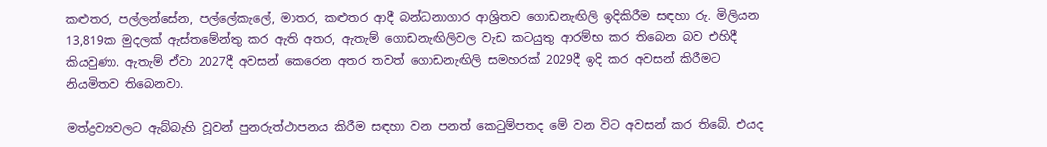කළුතර, පල්ලන්සේන, පල්ලේකැලේ, මාතර, කළුතර ආදී බන්ධනාගාර ආශ්‍රිතව ගොඩනැඟිලි ඉදිකිරීම සඳහා රු. මිලියන 13,819ක මුදලක් ඇස්තමේන්තු කර ඇති අතර, ඇතැම් ගොඩනැඟිලිවල වැඩ කටයුතු ආරම්භ කර තිබෙන බව එහිදී කියවුණා. ඇතැම් ඒවා 2027දී අවසන් කෙරෙන අතර තවත් ගොඩනැඟිලි සමහරක් 2029දී ඉදි කර අවසන් කිරීමට නියමිතව තිබෙනවා.

මත්ද්‍රව්‍යවලට ඇබ්බැහි වූවන් පුනරුත්ථාපනය කිරීම සඳහා වන පනත් කෙටුම්පතද මේ වන විට අවසන් කර තිබේ. එයද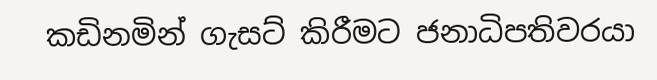කඩිනමින් ගැසට් කිරීමට ජනාධිපතිවරයා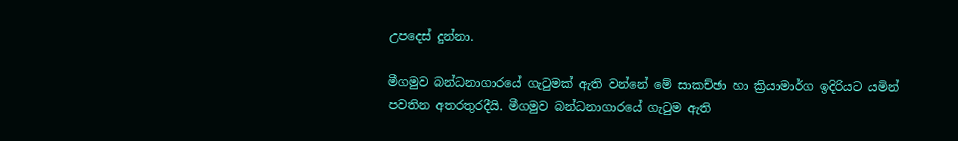උපදෙස් දුන්නා.

මීගමුව බන්ධනාගාරයේ ගැටුමක් ඇති වන්නේ මේ සාකච්ඡා හා ක්‍රියාමාර්ග ඉදිරියට යමින් පවතින අතරතුරදීයි. මීගමුව බන්ධනාගාරයේ ගැටුම ඇති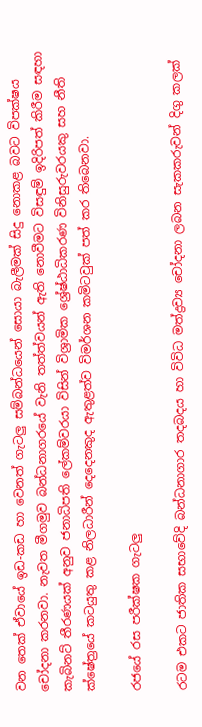වන තෙක් ඒවායේ ඉඩ-කඩ හා වෙනත් ගැටලු සම්බන්ධයෙන් සොයා බැලීමක් සිදු නොකළ බවට විපක්ෂය චෝදනා කරනවා. නැවත මීගමුව බන්ධනාගරයේ වැනි තත්ත්වයන් ඇති නොවීමට විසඳුම් ඉදිරිපත් කිරීම සඳහා කැබිනට් තීරණයක් අනුව ජනාධිපති ලේකම්වරයා විසින් විශ්‍රාමික ශ්‍රේෂ්ඨාධිකරණ විනිසුරුවරයකු සහ නීති ක්ෂේත්‍රයේ කටයුතු කළ නිලධාරීන් දෙදෙනකුද ඇතුළත්ව විමර්ශන කමිටවුක් පත් කර තිබෙනවා.

රජයේ රස පරීක්ෂක ගැටලු

රටම එකට ජාතික සභාවේදි බන්ධනාගාර තදබදය හා විවිධ මත්ද්‍රව්‍ය චෝදනා ලබන සැකකරුවන් දිගු කලක්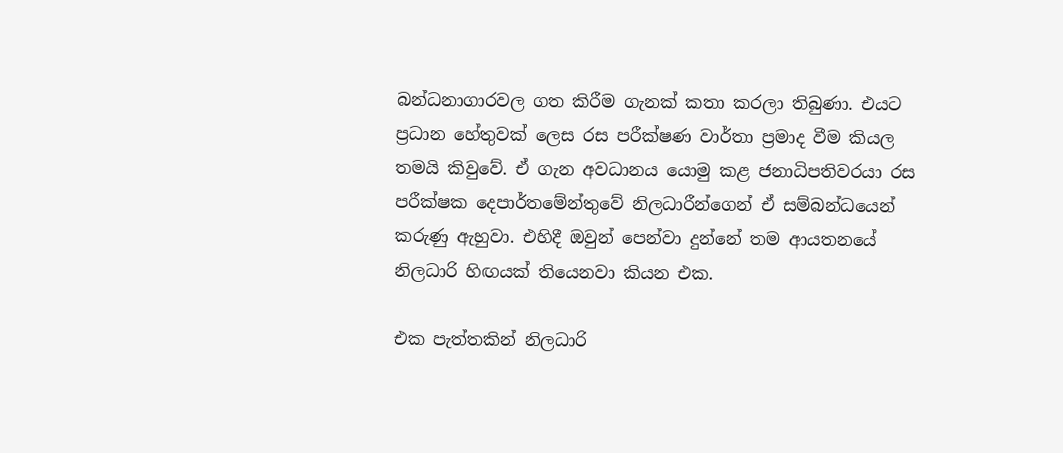බන්ධනාගාරවල ගත කිරීම ගැනක් කතා කරලා තිබුණා. එයට ප්‍රධාන හේතුවක් ලෙස රස පරීක්ෂණ වාර්තා ප්‍රමාද වීම කියල තමයි කිවුවේ. ඒ ගැන අවධානය යොමු කළ ජනාධිපතිවරයා රස පරීක්ෂක දෙපාර්තමේන්තුවේ නිලධාරීන්ගෙන් ඒ සම්බන්ධයෙන් කරුණු ඇහුවා. එහිදී ඔවුන් පෙන්වා දුන්නේ තම ආයතනයේ නිලධාරි හිඟයක් තියෙනවා කියන එක.

එක පැත්තකින් නිලධාරි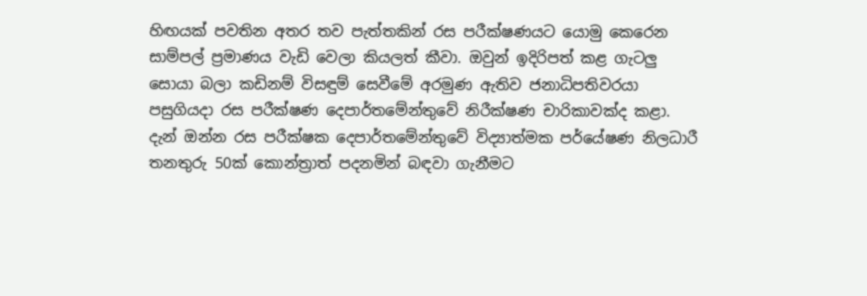හිඟයක් පවතින අතර තව පැත්තකින් රස පරීක්ෂණයට යොමු කෙරෙන සාම්පල් ප්‍රමාණය වැඩි වෙලා කියලත් කීවා. ඔවුන් ඉදිරිපත් කළ ගැටලු සොයා බලා කඩිනම් විසඳුම් සෙවීමේ අරමුණ ඇතිව ජනාධිපතිවරයා පසුගියදා රස පරීක්ෂණ දෙපාර්තමේන්තුවේ නිරීක්ෂණ චාරිකාවක්ද කළා. දැන් ඔන්න රස පරීක්ෂක දෙපාර්තමේන්තුවේ විද්‍යාත්මක පර්යේෂණ නිලධාරී තනතුරු 50ක් කොන්ත්‍රාත් පදනමින් බඳවා ගැනීමට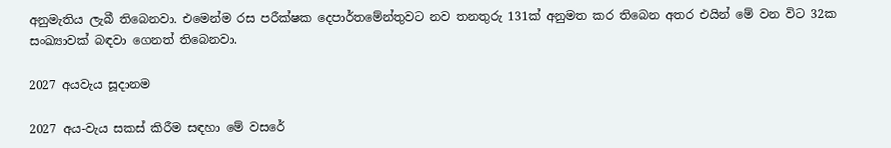අනුමැතිය ලැබී තිබෙනවා. එමෙන්ම රස පරීක්ෂක දෙපාර්තමේන්තුවට නව තනතුරු 131ක් අනුමත කර තිබෙන අතර එයින් මේ වන විට 32ක සංඛ්‍යාවක් බඳවා ගෙනත් තිබෙනවා.

2027 අයවැය සූදානම

2027 අය-වැය සකස් කිරීම සඳහා මේ වසරේ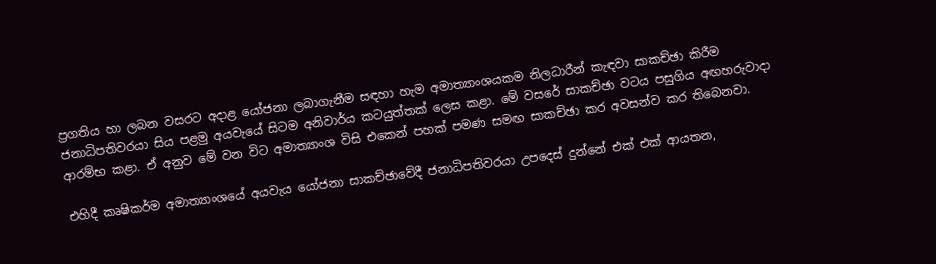ප්‍රගතිය හා ලබන වසරට අදාළ යෝජනා ලබාගැනීම සඳහා හැම අමාත්‍යාංශයකම නිලධාරීන් කැඳවා සාකච්ඡා කිරීම ජනාධිපතිවරයා සිය පළමු අයවැයේ සිටම අනිවාර්ය කටයුත්තක් ලෙස කළා. මේ වසරේ සාකච්ඡා වටය පසුගිය අඟහරුවාදා ආරම්භ කළා. ඒ අනුව මේ වන විට අමාත්‍යාංශ විසි එකෙන් පහක් පමණ සමඟ සාකච්ඡා කර අවසන්ව කර තිබෙනවා.

එහිදී කෘෂිකර්ම අමාත්‍යාංශයේ අයවැය යෝජනා සාකච්ඡාවේදී ජනාධිපතිවරයා උපදෙස් දුන්නේ එක් එක් ආයතන,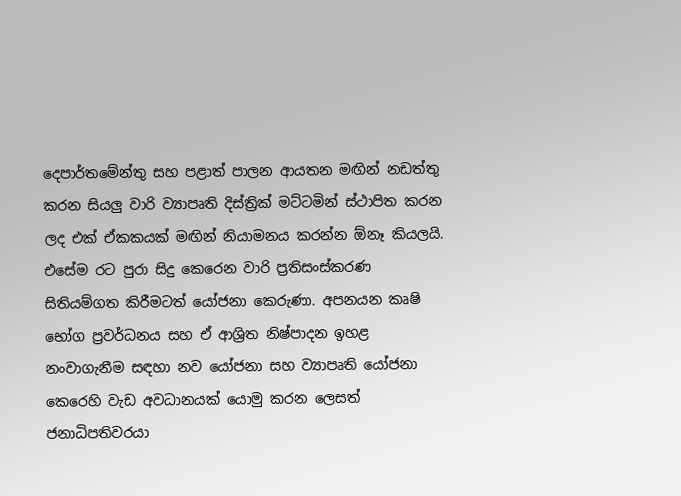දෙපාර්තමේන්තු සහ පළාත් පාලන ආයතන මඟින් නඩත්තු කරන සියලු වාරි ව්‍යාපෘති දිස්ත්‍රික් මට්ටමින් ස්ථාපිත කරන ලද එක් ඒකකයක් මඟින් නියාමනය කරන්න ඕනෑ කියලයි. එසේම රට පුරා සිදු කෙරෙන වාරි ප්‍රතිසංස්කරණ සිතියම්ගත කිරීමටත් යෝජනා කෙරුණා. අපනයන කෘෂි භෝග ප්‍රවර්ධනය සහ ඒ ආශ්‍රිත නිෂ්පාදන ඉහළ නංවාගැනීම සඳහා නව යෝජනා සහ ව්‍යාපෘති යෝජනා කෙරෙහි වැඩ අවධානයක් යොමු කරන ලෙසත් ජනාධිපතිවරයා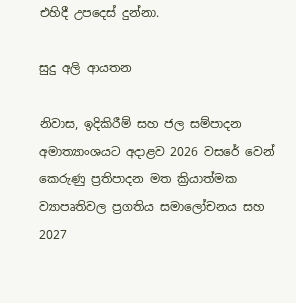එහිදී උපදෙස් දුන්නා.

සුදු අලි ආයතන

නිවාස, ඉදිකිරීම් සහ ජල සම්පාදන අමාත්‍යාංශයට අදාළව 2026 වසරේ වෙන් කෙරුණු ප්‍රතිපාදන මත ක්‍රියාත්මක ව්‍යාපෘතිවල ප්‍රගතිය සමාලෝචනය සහ 2027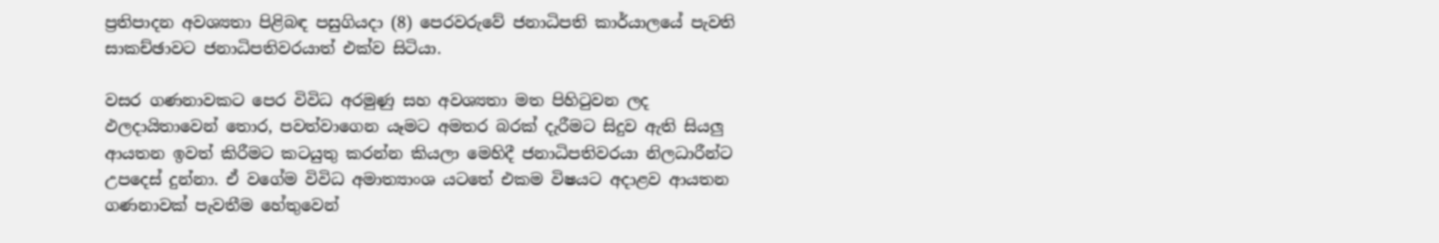ප්‍රතිපාදන අවශ්‍යතා පිළිබඳ පසුගියදා (8) පෙරවරුවේ ජනාධිපති කාර්යාලයේ පැවති සාකච්ඡාවට ජනාධිපතිවරයාත් එක්ව සිටියා.

වසර ගණනාවකට පෙර විවිධ අරමුණු සහ අවශ්‍යතා මත පිහිටුවන ලද ඵලදායිතාවෙන් තොර, පවත්වාගෙන යෑමට අමතර බරක් දැරීමට සිදුව ඇති සියලු ආයතන ඉවත් කිරීමට කටයුතු කරන්න කියලා මෙහිදී ජනාධිපතිවරයා නිලධාරීන්ට උපදෙස් දුන්නා. ඒ වගේම විවිධ අමාත්‍යාංශ යටතේ එකම විෂයට අදාළව ආයතන ගණනාවක් පැවතීම හේතුවෙන්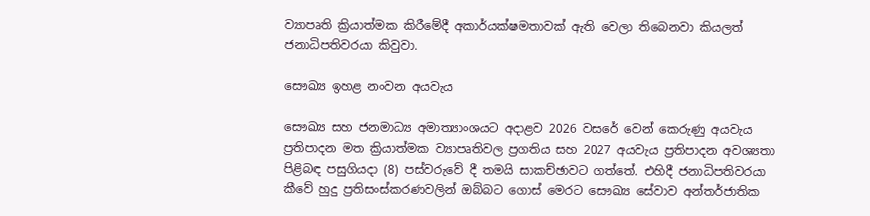ව්‍යාපෘති ක්‍රියාත්මක කිරීමේදී අකාර්යක්ෂමතාවක් ඇති වෙලා තිබෙනවා කියලත් ජනාධිපතිවරයා කිවුවා.

සෞඛ්‍ය ඉහළ නංවන අයවැය

සෞඛ්‍ය සහ ජනමාධ්‍ය අමාත්‍යාංශයට අදාළව 2026 වසරේ වෙන් කෙරුණු අයවැය ප්‍රතිපාදන මත ක්‍රියාත්මක ව්‍යාපෘතිවල ප්‍රගතිය සහ 2027 අයවැය ප්‍රතිපාදන අවශ්‍යතා පිළිබඳ පසුගියදා (8) පස්වරුවේ දී තමයි සාකච්ඡාවට ගත්තේ. එහිදී ජනාධිපතිවරයා කීවේ හුදු ප්‍රතිසංස්කරණවලින් ඔබ්බට ගොස් මෙරට සෞඛ්‍ය සේවාව අන්තර්ජාතික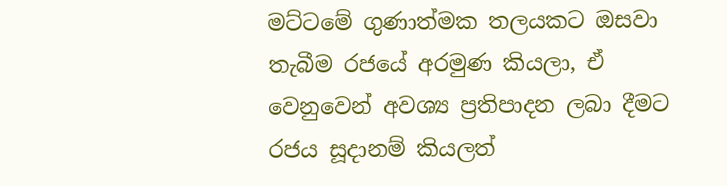මට්ටමේ ගුණාත්මක තලයකට ඔසවා තැබීම රජයේ අරමුණ කියලා, ඒ වෙනුවෙන් අවශ්‍ය ප්‍රතිපාදන ලබා දීමට රජය සූදානම් කියලත්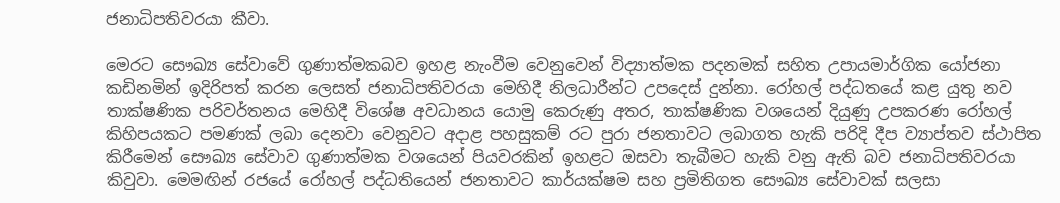ජනාධිපතිවරයා කීවා.

මෙරට සෞඛ්‍ය සේවාවේ ගුණාත්මකබව ඉහළ නැංවීම වෙනුවෙන් විද්‍යාත්මක පදනමක් සහිත උපායමාර්ගික යෝජනා කඩිනමින් ඉදිරිපත් කරන ලෙසත් ජනාධිපතිවරයා මෙහිදී නිලධාරීන්ට උපදෙස් දුන්නා. රෝහල් පද්ධතයේ කළ යුතු නව තාක්ෂණික පරිවර්තනය මෙහිදී විශේෂ අවධානය යොමු කෙරුණු අතර, තාක්ෂණික වශයෙන් දියුණු උපකරණ රෝහල් කිහිපයකට පමණක් ලබා දෙනවා වෙනුවට අදාළ පහසුකම් රට පුරා ජනතාවට ලබාගත හැකි පරිදි දීප ව්‍යාප්තව ස්ථාපිත කිරීමෙන් සෞඛ්‍ය සේවාව ගුණාත්මක වශයෙන් පියවරකින් ඉහළට ඔසවා තැබීමට හැකි වනු ඇති බව ජනාධිපතිවරයා කිවුවා. මෙමඟින් රජයේ රෝහල් පද්ධතියෙන් ජනතාවට කාර්යක්ෂම සහ ප්‍රමිතිගත සෞඛ්‍ය සේවාවක් සලසා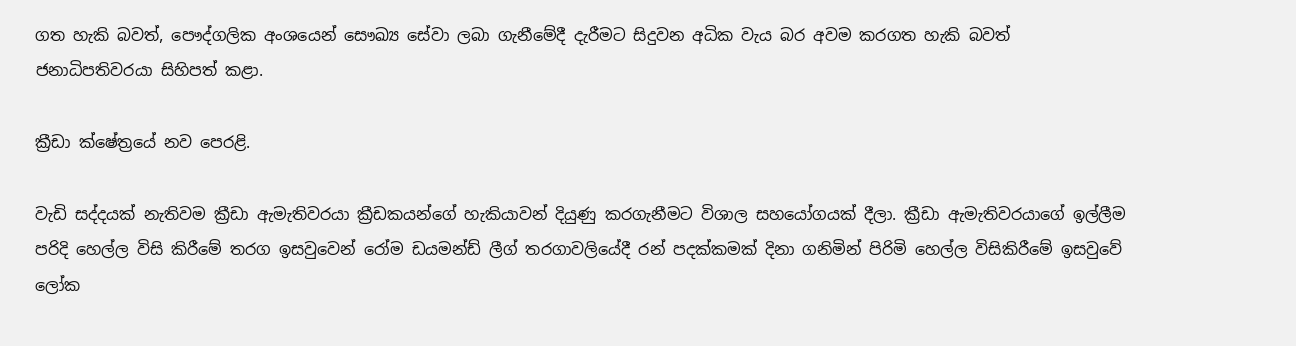ගත හැකි බවත්, පෞද්ගලික අංශයෙන් සෞඛ්‍ය සේවා ලබා ගැනීමේදී දැරීමට සිදුවන අධික වැය බර අවම කරගත හැකි බවත් ජනාධිපතිවරයා සිහිපත් කළා.

ක්‍රීඩා ක්ෂේත්‍රයේ නව පෙරළි.

වැඩි සද්දයක් නැතිවම ක්‍රීඩා ඇමැතිවරයා ක්‍රීඩකයන්ගේ හැකියාවන් දියුණු කරගැනීමට විශාල සහයෝගයක් දීලා. ක්‍රීඩා ඇමැතිවරයාගේ ඉල්ලීම පරිදි හෙල්ල විසි කිරීමේ තරග ඉසවුවෙන් රෝම ඩයමන්ඩ් ලීග් තරගාවලියේදී රන් පදක්කමක් දිනා ගනිමින් පිරිමි හෙල්ල විසිකිරීමේ ඉසවුවේ ලෝක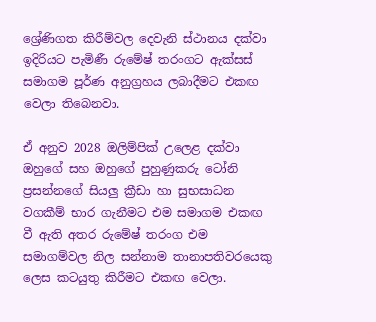ශ්‍රේණිගත කිරීම්වල දෙවැනි ස්ථානය දක්වා ඉදිරියට පැමිණී රුමේෂ් තරංගට ඇක්සස් සමාගම පූර්ණ අනුග්‍රහය ලබාදීමට එකඟ වෙලා තිබෙනවා.

ඒ අනුව 2028 ඔලිම්පික් උලෙළ දක්වා ඔහුගේ සහ ඔහුගේ පුහුණුකරු ටෝනි ප්‍රසන්නගේ සියලු ක්‍රීඩා හා සුභසාධන වගකීම් භාර ගැනීමට එම සමාගම එකඟ වී ඇති අතර රුමේෂ් තරංග එම සමාගම්වල නිල සන්නාම තානාපතිවරයෙකු ලෙස කටයුතු කිරීමට එකඟ වෙලා.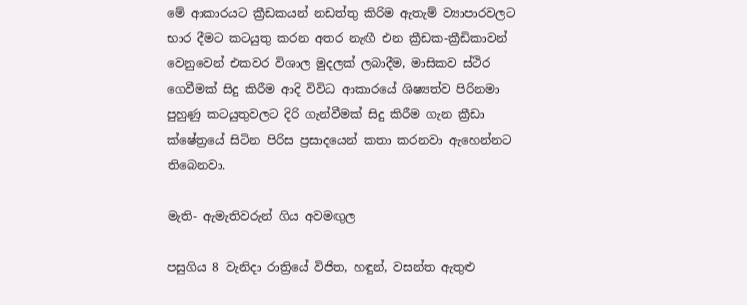මේ ආකාරයට ක්‍රීඩකයන් නඩත්තු කිරිම ඇතැම් ව්‍යාපාරවලට භාර දීමට කටයුතු කරන අතර නැඟී එන ක්‍රීඩක-ක්‍රීඩිකාවන් වෙනුවෙන් එකවර විශාල මුදලක් ලබාදීම, මාසිකව ස්ථිර ගෙවීමක් සිදු කිරීම ආදි විවිධ ආකාරයේ ශිෂ්‍යත්ව පිරිනමා පුහුණු කටයුතුවලට දිරි ගැන්වීමක් සිදු කිරීම ගැන ක්‍රීඩා ක්ෂේත්‍රයේ සිටින පිරිස ප්‍රසාදයෙන් කතා කරනවා ඇහෙන්නට තිබෙනවා.

මැති- ඇමැතිවරුන් ගිය අවමඟුල

පසුගිය 8 වැනිදා රාත්‍රියේ විජිත, හඳුන්, වසන්ත ඇතුළු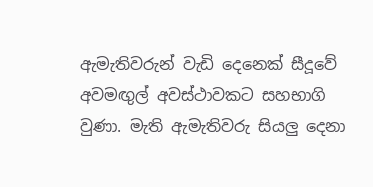ඇමැතිවරුන් වැඩි දෙනෙක් සීදූවේ අවමඟුල් අවස්ථාවකට සහභාගි වුණා. මැති ඇමැතිවරු සියලු දෙනා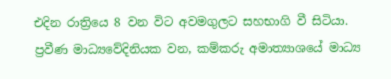එදින රාත්‍රියෙ 8 වන විට අවමගුලට සහභාගි වී සිටියා. ප්‍රවීණ මාධ්‍යවේදිනියක වන, කම්කරු අමාත්‍යාශයේ මාධ්‍ය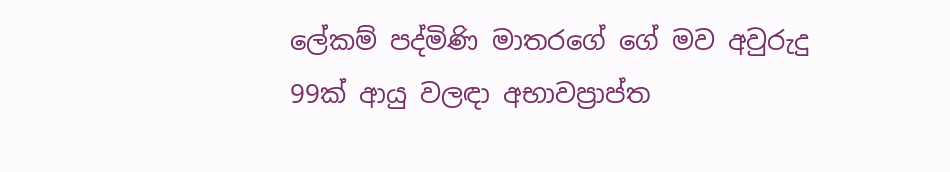ලේකම් පද්මිණි මාතරගේ ගේ මව අවුරුදු 99ක් ආයු වලඳා අභාවප්‍රාප්ත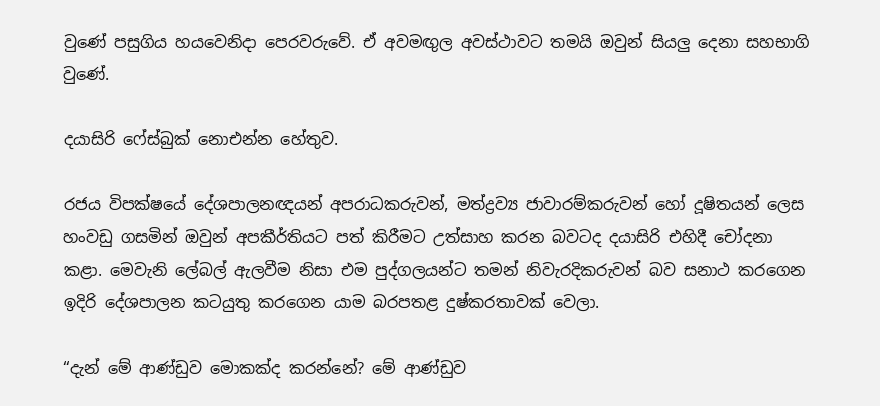වුණේ පසුගිය හයවෙනිදා පෙරවරුවේ. ඒ අවමඟුල අවස්ථාවට තමයි ඔවුන් සියලු දෙනා සහභාගි වුණේ.

දයාසිරි ෆේස්බුක් නොඑන්න හේතුව.

රජය විපක්ෂයේ දේශපාලනඥයන් අපරාධකරුවන්, මත්ද්‍රව්‍ය ජාවාරම්කරුවන් හෝ දූෂිතයන් ලෙස හංවඩු ගසමින් ඔවුන් අපකීර්තියට පත් කිරීමට උත්සාහ කරන බවටද දයාසිරි එහිදී චෝදනා කළා. මෙවැනි ලේබල් ඇලවීම නිසා එම පුද්ගලයන්ට තමන් නිවැරදිකරුවන් බව සනාථ කරගෙන ඉදිරි දේශපාලන කටයුතු කරගෙන යාම බරපතළ දුෂ්කරතාවක් වෙලා.

“දැන් මේ ආණ්ඩුව මොකක්ද කරන්නේ? මේ ආණ්ඩුව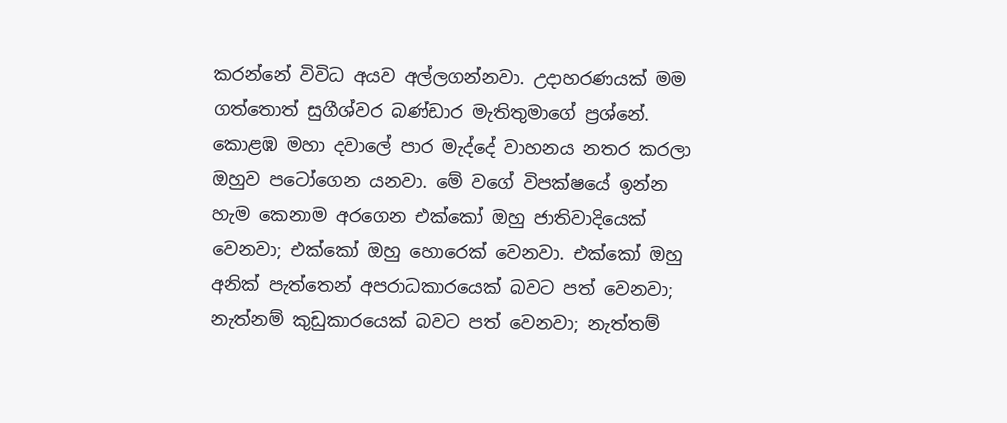කරන්නේ විවිධ අයව අල්ලගන්නවා. උදාහරණයක් මම ගත්තොත් සුගීශ්වර බණ්ඩාර මැතිතුමාගේ ප්‍රශ්නේ. කොළඹ මහා දවාලේ පාර මැද්දේ වාහනය නතර කරලා ඔහුව පටෝගෙන යනවා. මේ වගේ විපක්ෂයේ ඉන්න හැම කෙනාම අරගෙන එක්කෝ ඔහු ජාතිවාදියෙක් වෙනවා; එක්කෝ ඔහු හොරෙක් වෙනවා. එක්කෝ ඔහු අනික් පැත්තෙන් අපරාධකාරයෙක් බවට පත් වෙනවා; නැත්නම් කුඩුකාරයෙක් බවට පත් වෙනවා; නැත්තම්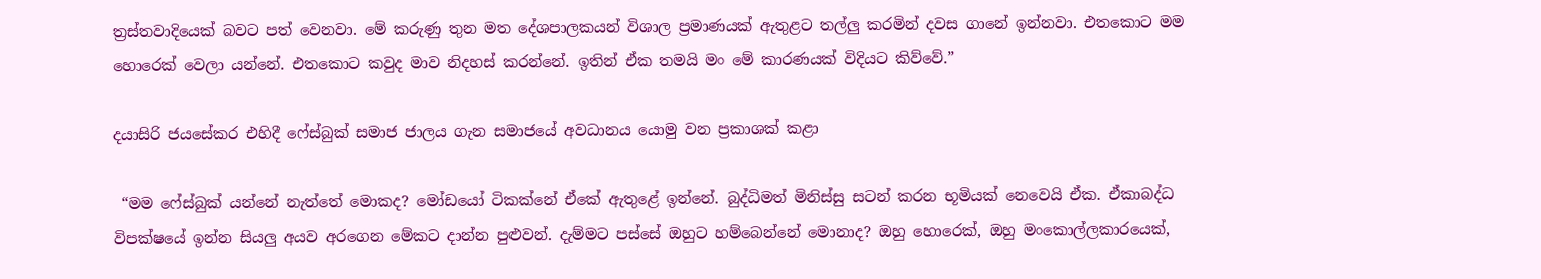ත්‍රස්තවාදියෙක් බවට පත් වෙනවා. මේ කරුණු තුන මත දේශපාලකයන් විශාල ප්‍රමාණයක් ඇතුළට තල්ලු කරමින් දවස ගානේ ඉන්නවා. එතකොට මම හොරෙක් වෙලා යන්නේ. එතකොට කවුද මාව නිදහස් කරන්නේ. ඉතින් ඒක තමයි මං මේ කාරණයක් විදියට කිව්වේ.”

දයාසිරි ජයසේකර එහිදී ෆේස්බුක් සමාජ ජාලය ගැන සමාජයේ අවධානය යොමු වන ප්‍රකාශක් කළා

 “මම ෆේස්බුක් යන්නේ නැත්තේ මොකද? මෝඩයෝ ටිකක්නේ ඒකේ ඇතුළේ ඉන්නේ. බුද්ධිමත් මිනිස්සු සටන් කරන භූමියක් නෙවෙයි ඒක. ඒකාබද්ධ විපක්ෂයේ ඉන්න සියලු අයව අරගෙන මේකට දාන්න පුළුවන්. දැම්මට පස්සේ ඔහුට හම්බෙන්නේ මොනාද? ඔහු හොරෙක්, ඔහු මංකොල්ලකාරයෙක්,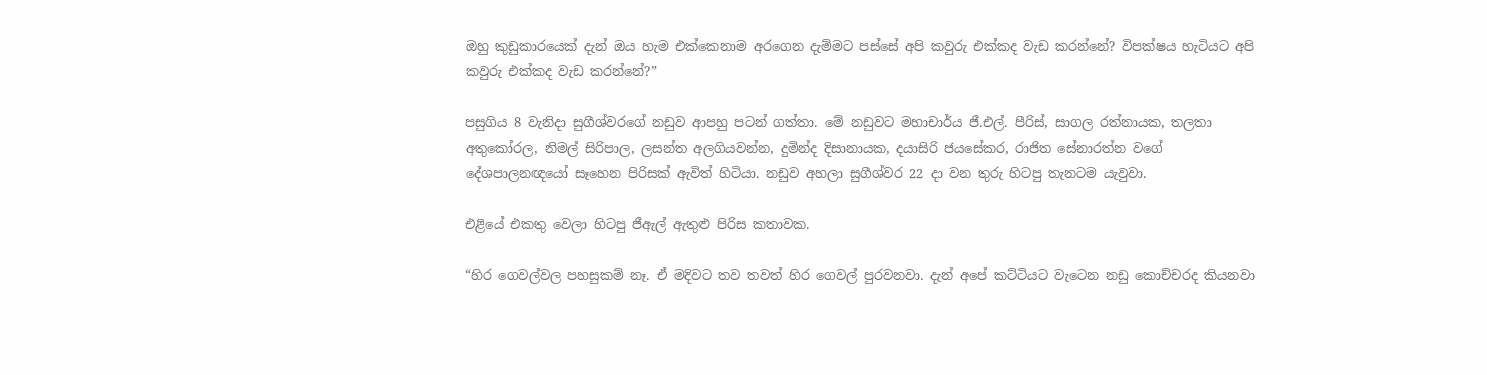ඔහු කුඩුකාරයෙක් දැන් ඔය හැම එක්කෙනාම අරගෙන දැම්මට පස්සේ අපි කවුරු එක්කද වැඩ කරන්නේ? විපක්ෂය හැටියට අපි කවුරු එක්කද වැඩ කරන්නේ?”

පසුගිය 8 වැනිදා සුගීශ්වරගේ නඩුව ආපහු පටන් ගත්තා. මේ නඩුවට මහාචාර්ය ජී.එල්. පීරිස්, සාගල රත්නායක, තලතා අතුකෝරල, නිමල් සිරිපාල, ලසන්ත අලගියවන්න, දුමින්ද දිසානායක, දයාසිරි ජයසේකර, රාජිත සේනාරත්න වගේ දේශපාලනඥයෝ සෑහෙන පිරිසක් ඇවිත් හිටියා. නඩුව අහලා සුගීශ්වර 22 දා වන තුරු හිටපු තැනටම යැවුවා.

එළියේ එකතු වෙලා හිටපු ජීඇල් ඇතුළු පිරිස කතාවක.

“හිර ගෙවල්වල පහසුකම් නෑ. ඒ මදිවට තව තවත් හිර ගෙවල් පුරවනවා. දැන් අපේ කට්ටියට වැටෙන නඩු කොච්චරද කියනවා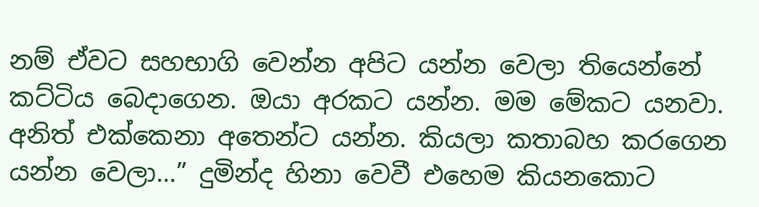නම් ඒවට සහභාගි වෙන්න අපිට යන්න වෙලා තියෙන්නේ කට්ටිය බෙදාගෙන. ඔයා අරකට යන්න. මම මේකට යනවා. අනිත් එක්කෙනා අතෙන්ට යන්න. කියලා කතාබහ කරගෙන යන්න වෙලා…” දුමින්ද හිනා වෙවී එහෙම කියනකොට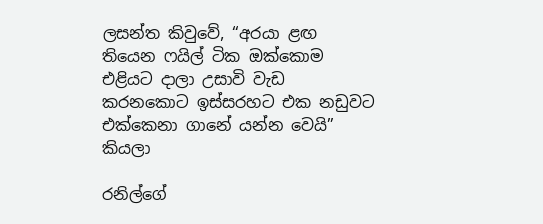ලසන්ත කිවුවේ, “අරයා ළඟ තියෙන ෆයිල් ටික ඔක්කොම එළියට දාලා උසාවි වැඩ කරනකොට ඉස්සරහට එක නඩුවට එක්කෙනා ගානේ යන්න වෙයි” කියලා

රනිල්ගේ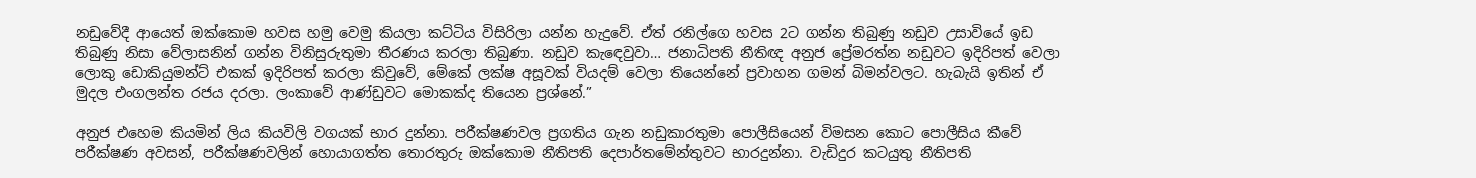නඩුවේදී ආයෙත් ඔක්කොම හවස හමු වෙමු කියලා කට්ටිය විසිරිලා යන්න හැදුවේ. ඒත් රනිල්ගෙ හවස 2ට ගන්න තිබුණු නඩුව උසාවියේ ඉඩ තිබුණු නිසා වේලාසනින් ගන්න විනිසුරුතුමා තීරණය කරලා තිබුණා. නඩුව කැඳෙවුවා… ජනාධිපති නීතිඥ අනුජ ප්‍රේමරත්න නඩුවට ඉදිරිපත් වෙලා ලොකු ඩොකියුමන්ට් එකක් ඉදිරිපත් කරලා කිවුවේ, මේකේ ලක්ෂ අසූවක් වියදම් වෙලා තියෙන්නේ ප්‍රවාහන ගමන් බිමන්වලට. හැබැයි ඉතින් ඒ මුදල එංගලන්ත රජය දරලා. ලංකාවේ ආණ්ඩුවට මොකක්ද තියෙන ප්‍රශ්නේ.”

අනුජ එහෙම කියමින් ලිය කියවිලි වගයක් භාර දුන්නා. පරීක්ෂණවල ප්‍රගතිය ගැන නඩුකාරතුමා පොලීසියෙන් විමසන කොට පොලීසිය කීවේ පරීක්ෂණ අවසන්, පරීක්ෂණවලින් හොයාගත්ත තොරතුරු ඔක්කොම නීතිපති දෙපාර්තමේන්තුවට භාරදුන්නා. වැඩිදුර කටයුතු නීතිපති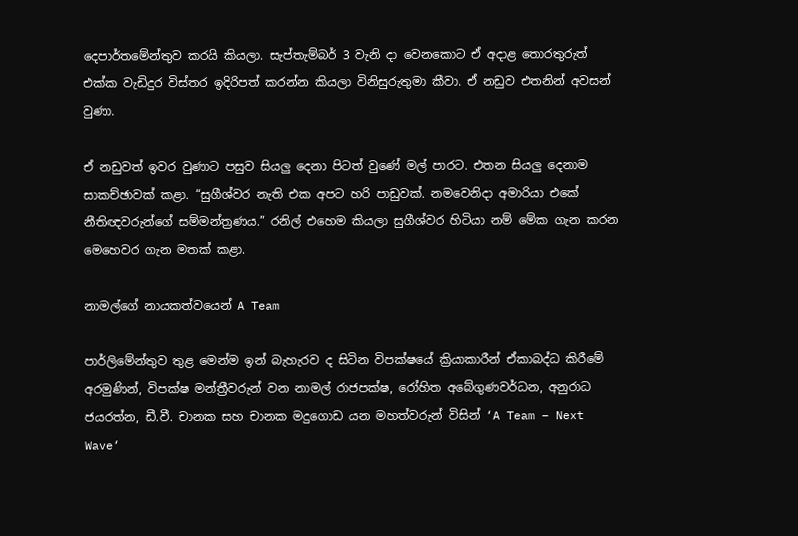දෙපාර්තමේන්තුව කරයි කියලා. සැප්තැම්බර් 3 වැනි දා වෙනකොට ඒ අදාළ තොරතුරුත් එක්ක වැඩිදුර විස්තර ඉදිරිපත් කරන්න කියලා විනිසුරුතුමා කීවා. ඒ නඩුව එතනින් අවසන් වුණා.

ඒ නඩුවත් ඉවර වුණාට පසුව සියලු දෙනා පිටත් වුණේ මල් පාරට. එතන සියලු දෙනාම සාකච්ඡාවක් කළා. “සුගීශ්වර නැති එක අපට හරි පාඩුවක්. නමවෙනිදා අමාරියා එකේ නීතිඥවරුන්ගේ සම්මන්ත්‍රණය.” රනිල් එහෙම කියලා සුගීශ්වර හිටියා නම් මේක ගැන කරන මෙහෙවර ගැන මතක් කළා.

නාමල්ගේ නායකත්වයෙන් A Team

පාර්ලිමේන්තුව තුළ මෙන්ම ඉන් බැහැරව ද සිටින විපක්ෂයේ ක්‍රියාකාරීන් ඒකාබද්ධ කිරීමේ අරමුණින්, විපක්ෂ මන්ත්‍රීවරුන් වන නාමල් රාජපක්ෂ, රෝහිත අබේගුණවර්ධන, අනුරාධ ජයරත්න, ඩී.වී. චානක සහ චානක මදුගොඩ යන මහත්වරුන් විසින් ‘A Team – Next Wave‘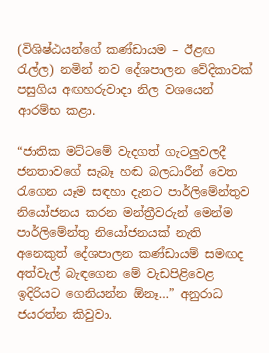(විශිෂ්ඨයන්ගේ කණ්ඩායම – ඊළඟ රැල්ල) නමින් නව දේශපාලන වේදිකාවක් පසුගිය අඟහරුවාදා නිල වශයෙන් ආරම්භ කළා.

“ජාතික මට්ටමේ වැදගත් ගැටලුවලදී ජනතාවගේ සැබෑ හඬ බලධාරීන් වෙත රැගෙන යෑම සඳහා දැනට පාර්ලිමේන්තුව නියෝජනය කරන මන්ත්‍රීවරුන් මෙන්ම පාර්ලිමේන්තු නියෝජනයක් නැති අනෙකුත් දේශපාලන කණ්ඩායම් සමඟද අත්වැල් බැඳගෙන මේ වැඩපිළිවෙළ ඉදිරියට ගෙනියන්න ඕනෑ…” අනුරාධ ජයරත්න කිවුවා.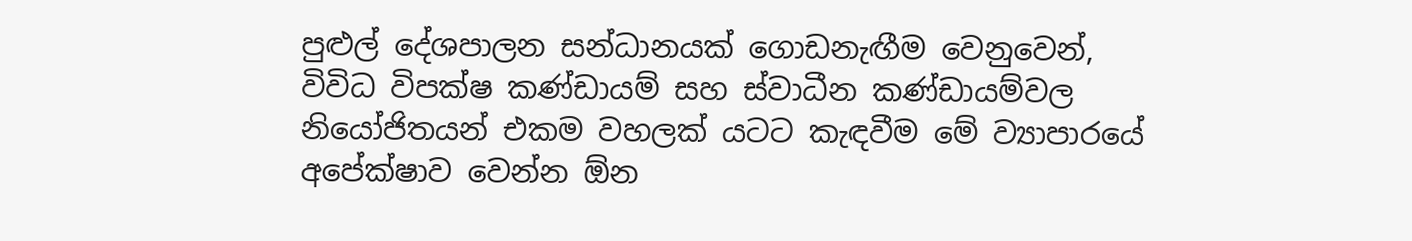පුළුල් දේශපාලන සන්ධානයක් ගොඩනැඟීම වෙනුවෙන්, විවිධ විපක්ෂ කණ්ඩායම් සහ ස්වාධීන කණ්ඩායම්වල නියෝජිතයන් එකම වහලක් යටට කැඳවීම මේ ව්‍යාපාරයේ අපේක්ෂාව වෙන්න ඕන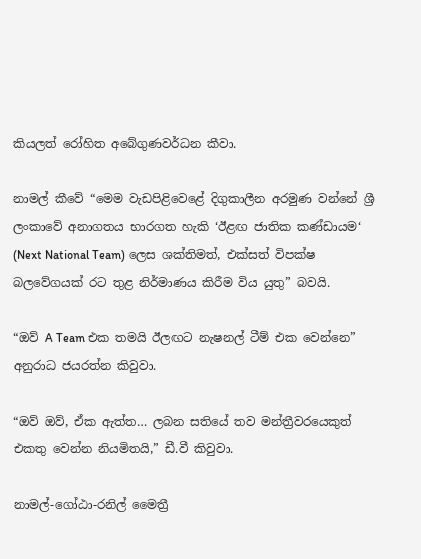කියලත් රෝහිත අබේගුණවර්ධන කීවා.

නාමල් කීවේ “මෙම වැඩපිළිවෙළේ දිගුකාලීන අරමුණ වන්නේ ශ්‍රී ලංකාවේ අනාගතය භාරගත හැකි ‘ඊළඟ ජාතික කණ්ඩායම‘ (Next National Team) ලෙස ශක්තිමත්, එක්සත් විපක්ෂ බලවේගයක් රට තුළ නිර්මාණය කිරීම විය යුතු” බවයි.

“ඔව් A Team එක තමයි ඊලඟට නැෂනල් ටීම් එක වෙන්නෙ” අනුරාධ ජයරත්න කිවුවා.

“ඔව් ඔව්, ඒක ඇත්ත… ලබන සතියේ තව මන්ත්‍රීවරයෙකුත් එකතු වෙන්න නියමිතයි,” ඩී.වී කිවුවා.

නාමල්-ගෝඨා-රනිල් මෛත්‍රී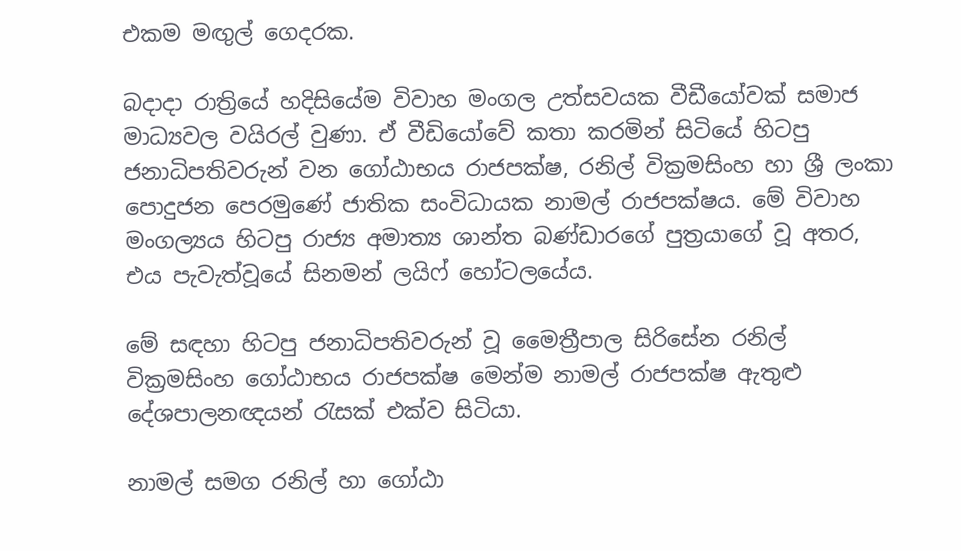එකම මඟුල් ගෙදරක.

බදාදා රාත්‍රියේ හදිසියේම විවාහ මංගල උත්සවයක වීඩීයෝවක් සමාජ මාධ්‍යවල වයිරල් වුණා. ඒ වීඩියෝවේ කතා කරමින් සිටියේ හිටපු ජනාධිපතිවරුන් වන ගෝඨාභය රාජපක්ෂ, රනිල් වික්‍රමසිංහ හා ශ්‍රී ලංකා පොදුජන පෙරමුණේ ජාතික සංවිධායක නාමල් රාජපක්ෂය. මේ විවාහ මංගල්‍යය හිටපු රාජ්‍ය අමාත්‍ය ශාන්ත බණ්ඩාරගේ පුත්‍රයාගේ වූ අතර, එය පැවැත්වූයේ සිනමන් ලයිෆ් හෝටලයේය.

මේ සඳහා හිටපු ජනාධිපතිවරුන් වූ මෛත්‍රීපාල සිරිසේන රනිල් වික්‍රමසිංහ ගෝඨාභය රාජපක්ෂ මෙන්ම නාමල් රාජපක්ෂ ඇතුළු දේශපාලනඥයන් රැසක් එක්ව සිටියා.

නාමල් සමග රනිල් හා ගෝඨා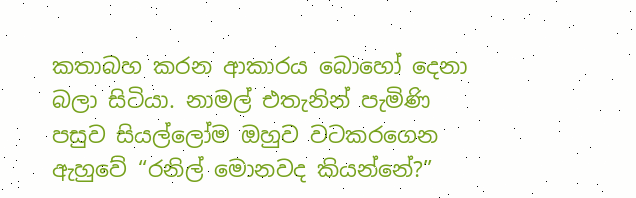කතාබහ කරන ආකාරය බොහෝ දෙනා බලා සිටියා. නාමල් එතැනින් පැමිණි පසුව සියල්ලෝම ඔහුව වටකරගෙන ඇහුවේ “රනිල් මොනවද කියන්නේ?”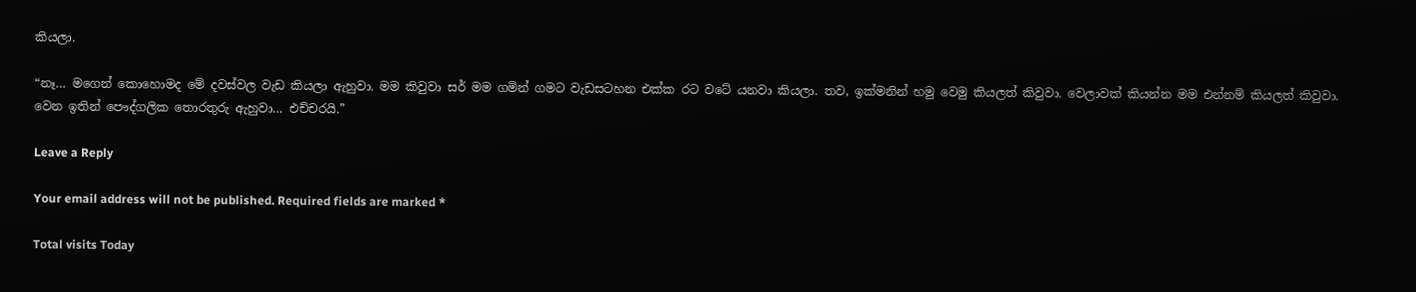කියලා.

“නෑ… මගෙන් කොහොමද මේ දවස්වල වැඩ කියලා ඇහුවා. මම කිවුවා සර් මම ගමින් ගමට වැඩසටහන එක්ක රට වටේ යනවා කියලා. තව, ඉක්මනින් හමු වෙමු කියලත් කිවුවා. වෙලාවක් කියන්න මම එන්නම් කියලත් කිවුවා. වෙන ඉතින් පෞද්ගලික තොරතුරු ඇහුවා… එච්චරයි.”

Leave a Reply

Your email address will not be published. Required fields are marked *

Total visits Today